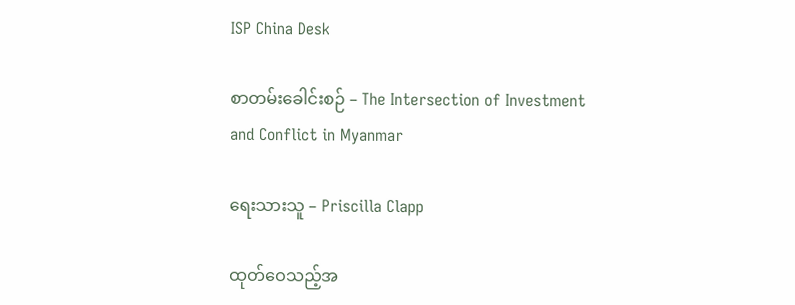ISP China Desk

စာတမ်းခေါင်းစဉ် – The Intersection of Investment and Conflict in Myanmar

ရေးသားသူ – Priscilla Clapp

ထုတ်ဝေသည့်အ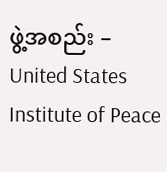ဖွဲ့အစည်း – United States Institute of Peace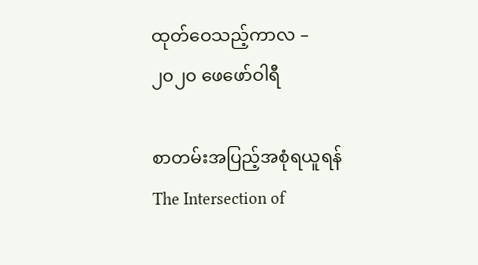ထုတ်ဝေသည့်ကာလ – ၂၀၂၀ ဖေဖော်ဝါရီ

စာတမ်းအပြည့်အစုံရယူရန်The Intersection of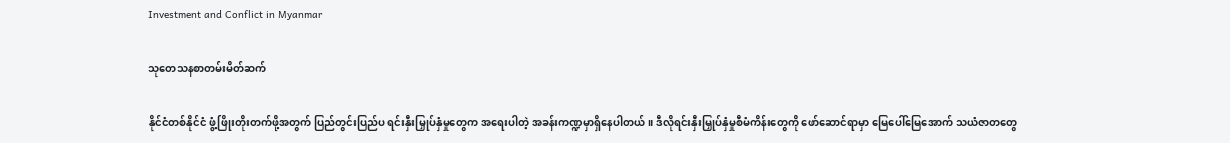Investment and Conflict in Myanmar

သုတေသနစာတမ်းမိတ်ဆက်

နိုင်ငံတစ်နိုင်ငံ ဖွံ့ဖြိုးတိုးတက်ဖို့အတွက် ပြည်တွင်းပြည်ပ ရင်းနှီးမြှုပ်နှံမှုတွေက အရေးပါတဲ့ အခန်းကဏ္ဍမှာရှိနေပါတယ်။ ဒီလိုရင်းနှီးမြှုပ်နှံမှုစီမံကိန်းတွေကို ဖော်ဆောင်ရာမှာ မြေပေါ်မြေအောက် သယံဇာတတွေ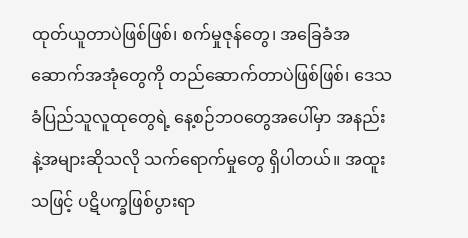ထုတ်ယူတာပဲဖြစ်ဖြစ်၊ စက်မှုဇုန်တွေ၊ အခြေခံအဆောက်အအုံတွေကို တည်ဆောက်တာပဲဖြစ်ဖြစ်၊ ဒေသခံပြည်သူလူထုတွေရဲ့ နေ့စဉ်ဘဝတွေအပေါ်မှာ အနည်းနဲ့အများဆိုသလို သက်ရောက်မှုတွေ ရှိပါတယ်။ အထူးသဖြင့် ပဋိပက္ခဖြစ်ပွားရာ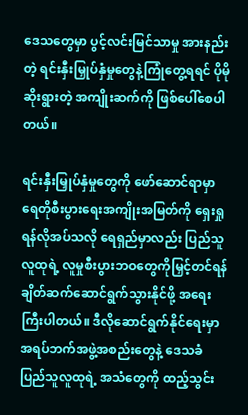ဒေသတွေမှာ ပွင့်လင်းမြင်သာမှု အားနည်းတဲ့ ရင်းနှီးမြှုပ်နှံမှုတွေနဲ့ကြုံတွေ့ရရင် ပိုမိုဆိုးရွားတဲ့ အကျိုးဆက်ကို ဖြစ်ပေါ်စေပါတယ်။

ရင်းနှီးမြှုပ်နှံမှုတွေကို ဖော်ဆောင်ရာမှာ ရေတိုစီးပွားရေးအကျိုးအမြတ်ကို ရှေးရှုရန်လိုအပ်သလို ရေရှည်မှာလည်း ပြည်သူလူထုရဲ့ လူမှုစီးပွားဘဝတွေကိုမြှင့်တင်ရန် ချိတ်ဆက်ဆောင်ရွက်သွားနိုင်ဖို့ အရေးကြီးပါတယ်။ ဒီလိုဆောင်ရွက်နိုင်ရေးမှာ အရပ်ဘက်အဖွဲ့အစည်းတွေနဲ့ ဒေသခံပြည်သူလူထုရဲ့ အသံတွေကို ထည့်သွင်း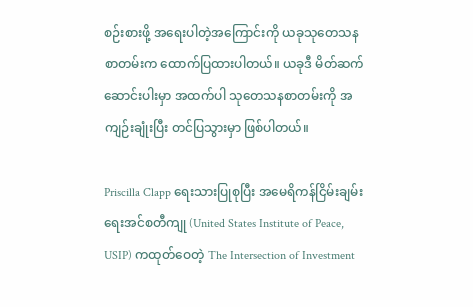စဉ်းစားဖို့ အရေးပါတဲ့အကြောင်းကို ယခုသုတေသနစာတမ်းက ထောက်ပြထားပါတယ်။ ယခုဒီ မိတ်ဆက်ဆောင်းပါးမှာ အထက်ပါ သုတေသနစာတမ်းကို အကျဉ်းချုံးပြီး တင်ပြသွားမှာ ဖြစ်ပါတယ်။

Priscilla Clapp ရေးသားပြုစုပြီး အမေရိကန်ငြိမ်းချမ်းရေးအင်စတီကျု (United States Institute of Peace, USIP) ကထုတ်ဝေတဲ့ The Intersection of Investment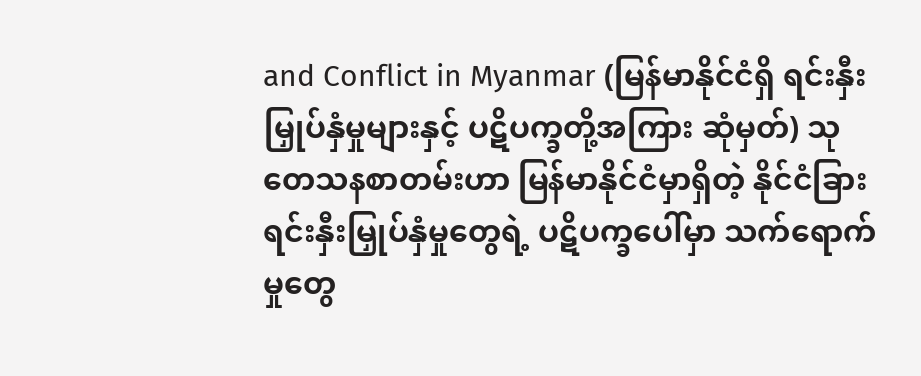and Conflict in Myanmar (မြန်မာနိုင်ငံရှိ ရင်းနှီးမြှုပ်နှံမှုများနှင့် ပဋိပက္ခတို့အကြား ဆုံမှတ်) သုတေသနစာတမ်းဟာ မြန်မာနိုင်ငံမှာရှိတဲ့ နိုင်ငံခြားရင်းနှီးမြှုပ်နှံမှုတွေရဲ့ ပဋိပက္ခပေါ်မှာ သက်ရောက်မှုတွေ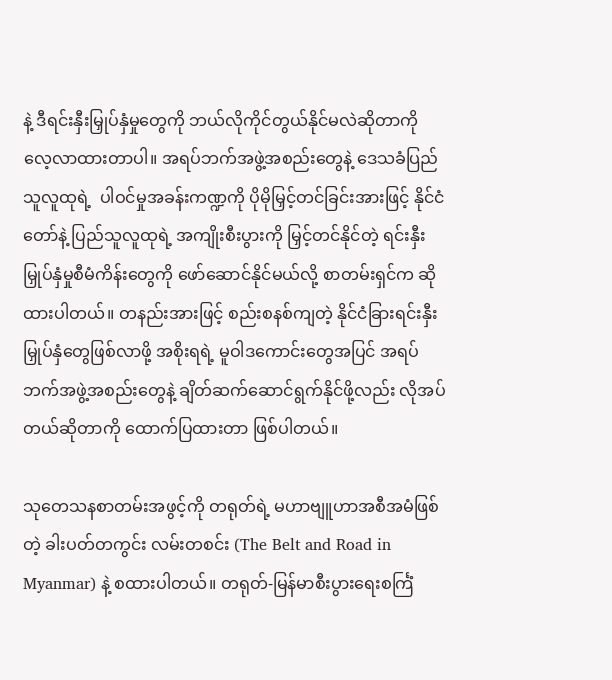နဲ့ ဒီရင်းနှီးမြှုပ်နှံမှုတွေကို ဘယ်လိုကိုင်တွယ်နိုင်မလဲဆိုတာကို လေ့လာထားတာပါ။ အရပ်ဘက်အဖွဲ့အစည်းတွေနဲ့ ဒေသခံပြည်သူလူထုရဲ့  ပါဝင်မှုအခန်းကဏ္ဍကို ပိုမိုမြှင့်တင်ခြင်းအားဖြင့် နိုင်ငံတော်နဲ့ ပြည်သူလူထုရဲ့ အကျိုးစီးပွားကို မြှင့်တင်နိုင်တဲ့ ရင်းနှီးမြှုပ်နှံမှုစီမံကိန်းတွေကို ဖော်ဆောင်နိုင်မယ်လို့ စာတမ်းရှင်က ဆိုထားပါတယ်။ တနည်းအားဖြင့် စည်းစနစ်ကျတဲ့ နိုင်ငံခြားရင်းနှီးမြှုပ်နှံတွေဖြစ်လာဖို့ အစိုးရရဲ့ မူဝါဒကောင်းတွေအပြင် အရပ်ဘက်အဖွဲ့အစည်းတွေနဲ့ ချိတ်ဆက်ဆောင်ရွက်နိုင်ဖို့လည်း လိုအပ်တယ်ဆိုတာကို ထောက်ပြထားတာ ဖြစ်ပါတယ်။

သုတေသနစာတမ်းအဖွင့်ကို တရုတ်ရဲ့ မဟာဗျူဟာအစီအမံဖြစ်တဲ့ ခါးပတ်တကွင်း လမ်းတစင်း (The Belt and Road in Myanmar) နဲ့ စထားပါတယ်။ တရုတ်-မြန်မာစီးပွားရေးစင်္ကြံ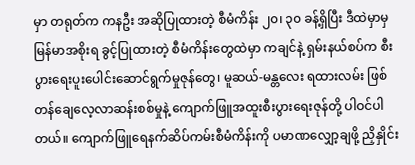မှာ တရုတ်က ကနဦး အဆိုပြုထားတဲ့ စီမံကိန်း ၂၀၊ ၃၀ ခန့်ရှိပြီး ဒီထဲမှာမှ မြန်မာအစိုးရ ခွင့်ပြုထားတဲ့ စီမံကိန်းတွေထဲမှာ ကချင်နဲ့ ရှမ်းနယ်စပ်က စီးပွားရေးပူးပေါင်းဆောင်ရွက်မှုဇုန်တွေ၊ မူဆယ်-မန္တလေး ရထားလမ်း ဖြစ်တန်ချေလေ့လာဆန်းစစ်မှုနဲ့ ကျောက်ဖြူအထူးစီးပွားရေးဇုန်တို့ ပါဝင်ပါတယ်။ ကျောက်ဖြူရေနက်ဆိပ်ကမ်းစီမံကိန်းကို ပမာဏလျှော့ချဖို့ ညှိနှိုင်း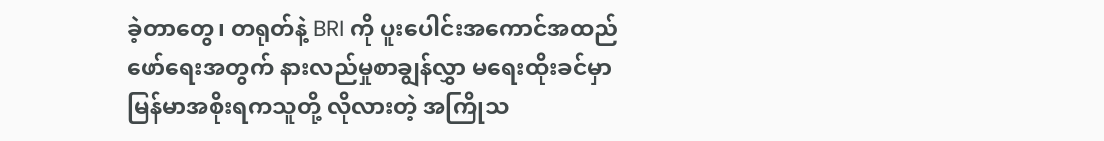ခဲ့တာတွေ၊ တရုတ်နဲ့ BRI ကို ပူးပေါင်းအကောင်အထည်ဖော်ရေးအတွက် နားလည်မှုစာချွန်လွှာ မရေးထိုးခင်မှာ မြန်မာအစိုးရကသူတို့ လိုလားတဲ့ အကြိုသ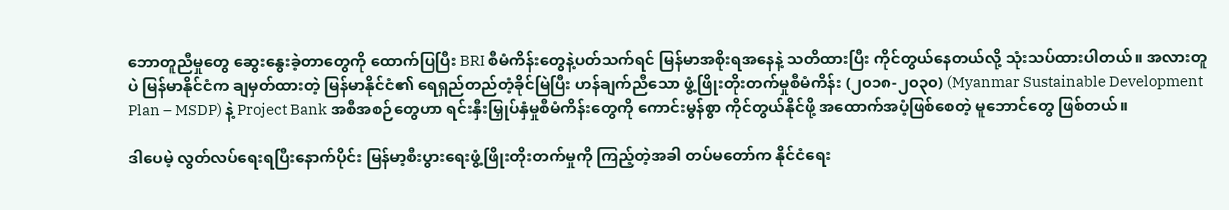ဘောတူညီမှုတွေ ဆွေးနွေးခဲ့တာတွေကို ထောက်ပြပြီး BRI စီမံကိန်းတွေနဲ့ပတ်သက်ရင် မြန်မာအစိုးရအနေနဲ့ သတိထားပြီး ကိုင်တွယ်နေတယ်လို့ သုံးသပ်ထားပါတယ်။ အလားတူပဲ မြန်မာနိုင်ငံက ချမှတ်ထားတဲ့ မြန်မာနိုင်ငံ၏ ရေရှည်တည်တံ့ခိုင်မြဲပြီး ဟန်ချက်ညီသော ဖွံ့ဖြိုးတိုးတက်မှုစီမံကိန်း (၂၀၁၈-၂၀၃၀) (Myanmar Sustainable Development Plan – MSDP) နဲ့ Project Bank အစီအစဉ်တွေဟာ ရင်းနှီးမြှုပ်နှံမှုစီမံကိန်းတွေကို ကောင်းမွန်စွာ ကိုင်တွယ်နိုင်ဖို့ အထောက်အပံ့ဖြစ်စေတဲ့ မူဘောင်တွေ ဖြစ်တယ်။

ဒါပေမဲ့ လွတ်လပ်ရေးရပြီးနောက်ပိုင်း မြန်မာ့စီးပွားရေးဖွံ့ဖြိုးတိုးတက်မှုကို ကြည့်တဲ့အခါ တပ်မတော်က နိုင်ငံရေး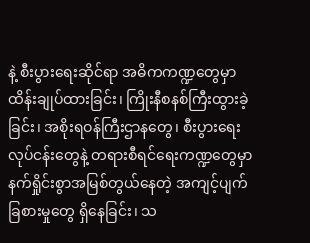နဲ့ စီးပွားရေးဆိုင်ရာ အဓိကကဏ္ဍတွေမှာ ထိန်းချုပ်ထားခြင်း၊ ကြိုးနီစနစ်ကြီးထွားခဲ့ခြင်း၊ အစိုးရဝန်ကြီးဌာနတွေ၊ စီးပွားရေးလုပ်ငန်းတွေနဲ့ တရားစီရင်ရေးကဏ္ဍတွေမှာ နက်ရှိုင်းစွာအမြစ်တွယ်နေတဲ့ အကျင့်ပျက်ခြစားမှုတွေ ရှိနေခြင်း၊ သ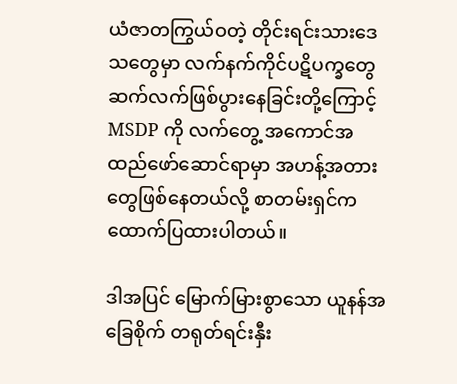ယံဇာတကြွယ်ဝတဲ့ တိုင်းရင်းသားဒေသတွေမှာ လက်နက်ကိုင်ပဋိပက္ခတွေ ဆက်လက်ဖြစ်ပွားနေခြင်းတို့ကြောင့် MSDP ကို လက်တွေ့ အကောင်အထည်ဖော်ဆောင်ရာမှာ အဟန့်အတားတွေဖြစ်နေတယ်လို့ စာတမ်းရှင်က ထောက်ပြထားပါတယ်။

ဒါအပြင် မြောက်မြားစွာသော ယူနန်အခြေစိုက် တရုတ်ရင်းနှီး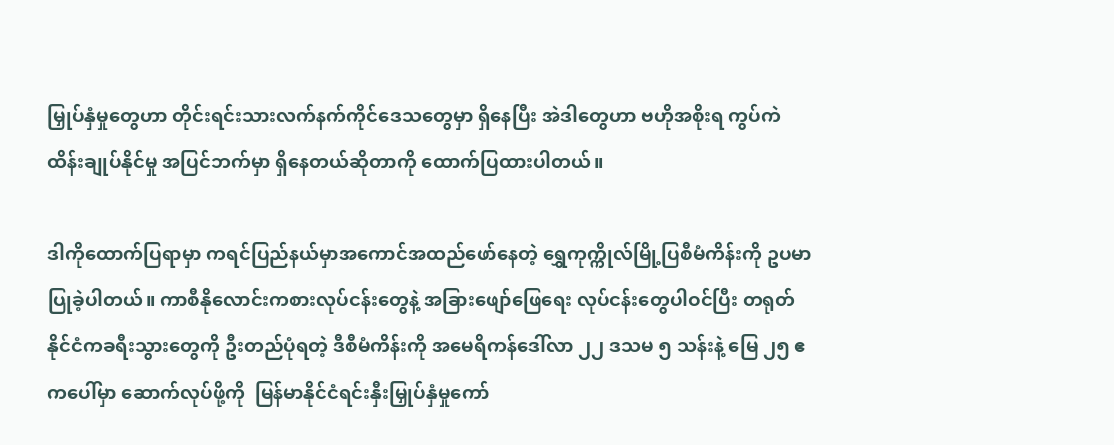မြှုပ်နှံမှုတွေဟာ တိုင်းရင်းသားလက်နက်ကိုင်ဒေသတွေမှာ ရှိနေပြီး အဲဒါတွေဟာ ဗဟိုအစိုးရ ကွပ်ကဲထိန်းချုပ်နိုင်မှု အပြင်ဘက်မှာ ရှိနေတယ်ဆိုတာကို ထောက်ပြထားပါတယ်။

ဒါကိုထောက်ပြရာမှာ ကရင်ပြည်နယ်မှာအကောင်အထည်ဖော်နေတဲ့ ရွှေကုက္ကိုလ်မြို့ပြစီမံကိန်းကို ဥပမာပြုခဲ့ပါတယ်။ ကာစီနိုလောင်းကစားလုပ်ငန်းတွေနဲ့ အခြားဖျော်ဖြေရေး လုပ်ငန်းတွေပါဝင်ပြီး တရုတ်နိုင်ငံကခရီးသွားတွေကို ဦးတည်ပုံရတဲ့ ဒီစီမံကိန်းကို အမေရိကန်ဒေါ်လာ ၂၂ ဒသမ ၅ သန်းနဲ့ မြေ ၂၅ ဧကပေါ်မှာ ဆောက်လုပ်ဖို့ကို  မြန်မာနိုင်ငံရင်းနှီးမြှုပ်နှံမှုကော်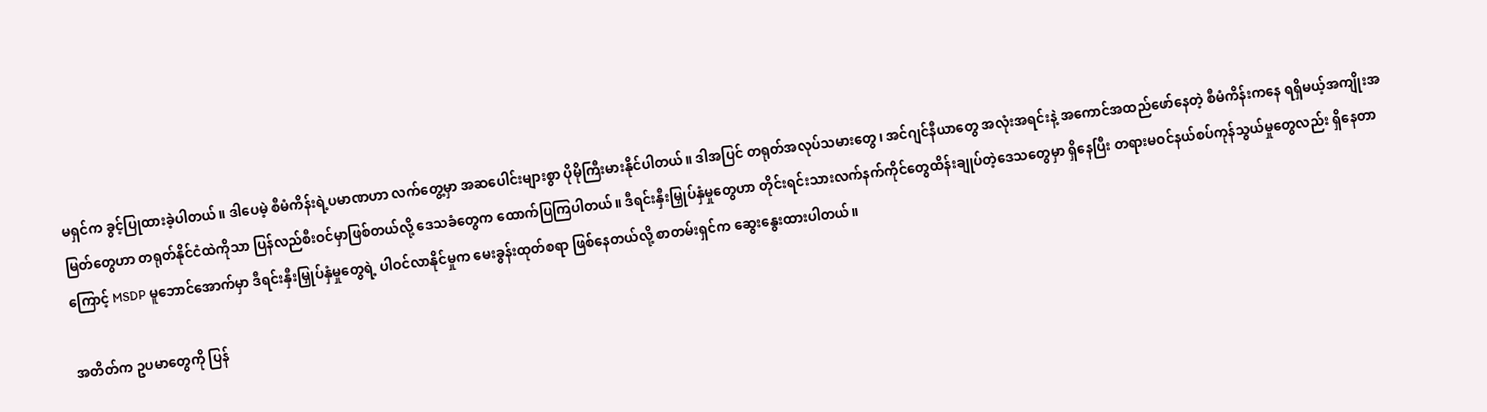မရှင်က ခွင့်ပြုထားခဲ့ပါတယ်။ ဒါပေမဲ့ စီမံကိန်းရဲ့ပမာဏဟာ လက်တွေ့မှာ အဆပေါင်းများစွာ ပိုမိုကြီးမားနိုင်ပါတယ်။ ဒါအပြင် တရုတ်အလုပ်သမားတွေ၊ အင်ဂျင်နီယာတွေ အလုံးအရင်းနဲ့ အကောင်အထည်ဖော်နေတဲ့ စီမံကိန်းကနေ ရရှိမယ့်အကျိုးအမြတ်တွေဟာ တရုတ်နိုင်ငံထဲကိုသာ ပြန်လည်စီးဝင်မှာဖြစ်တယ်လို့ ဒေသခံတွေက ထောက်ပြကြပါတယ်။ ဒီရင်းနှီးမြှုပ်နှံမှုတွေဟာ တိုင်းရင်းသားလက်နက်ကိုင်တွေထိန်းချုပ်တဲ့ဒေသတွေမှာ ရှိနေပြီး တရားမဝင်နယ်စပ်ကုန်သွယ်မှုတွေလည်း ရှိနေတာကြောင့် MSDP မူဘောင်အောက်မှာ ဒီရင်းနှီးမြှုပ်နှံမှုတွေရဲ့ ပါဝင်လာနိုင်မှုက မေးခွန်းထုတ်စရာ ဖြစ်နေတယ်လို့ စာတမ်းရှင်က ဆွေးနွေးထားပါတယ်။

အတိတ်က ဥပမာတွေကို ပြန်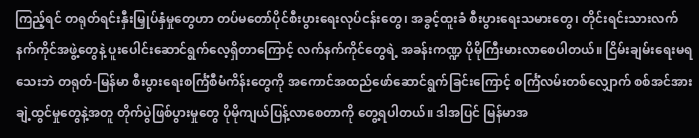ကြည့်ရင် တရုတ်ရင်းနှီးမြှုပ်နှံမှုတွေဟာ တပ်မတော်ပိုင်စီးပွားရေးလုပ်ငန်းတွေ၊ အခွင့်ထူးခံ စီးပွားရေးသမားတွေ၊ တိုင်းရင်းသားလက်နက်ကိုင်အဖွဲ့တွေနဲ့ ပူးပေါင်းဆောင်ရွက်လေ့ရှိတာကြောင့် လက်နက်ကိုင်တွေရဲ့ အခန်းကဏ္ဍ ပိုမိုကြီးမားလာစေပါတယ်။ ငြိမ်းချမ်းရေးမရသေးဘဲ တရုတ်-မြန်မာ စီးပွားရေးစင်္ကြံစီမံကိန်းတွေကို အကောင်အထည်ဖော်ဆောင်ရွက်ခြင်းကြောင့် စင်္ကြံလမ်းတစ်လျှောက် စစ်အင်အားချဲ့ထွင်မှုတွေနဲ့အတူ တိုက်ပွဲဖြစ်ပွားမှုတွေ ပိုမိုကျယ်ပြန့်လာစေတာကို တွေ့ရပါတယ်။ ဒါအပြင် မြန်မာအ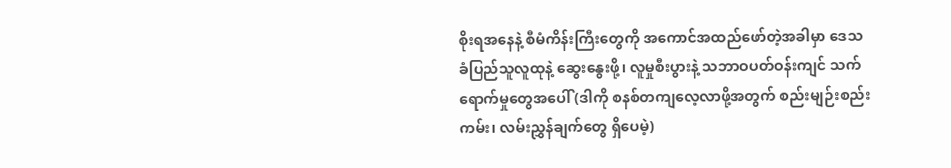စိုးရအနေနဲ့ စီမံကိန်းကြီးတွေကို အကောင်အထည်ဖော်တဲ့အခါမှာ ဒေသခံပြည်သူလူထုနဲ့ ဆွေးနွေးဖို့၊ လူမှုစီးပွားနဲ့ သဘာဝပတ်ဝန်းကျင် သက်ရောက်မှုတွေအပေါ် (ဒါကို စနစ်တကျလေ့လာဖို့အတွက် စည်းမျဉ်းစည်းကမ်း၊ လမ်းညွှန်ချက်တွေ ရှိပေမဲ့)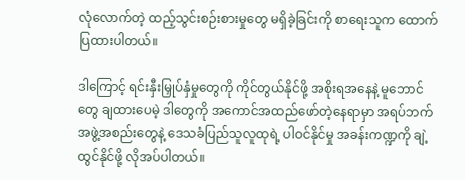လုံလောက်တဲ့ ထည့်သွင်းစဉ်းစားမှုတွေ မရှိခဲ့ခြင်းကို စာရေးသူက ထောက်ပြထားပါတယ်။

ဒါကြောင့် ရင်းနှီးမြှုပ်နှံမှုတွေကို ကိုင်တွယ်နိုင်ဖို့ အစိုးရအနေနဲ့ မူဘောင်တွေ ချထားပေမဲ့ ဒါတွေကို အကောင်အထည်ဖော်တဲ့နေရာမှာ အရပ်ဘက် အဖွဲ့အစည်းတွေနဲ့ ဒေသခံပြည်သူလူထုရဲ့ ပါဝင်နိုင်မှု အခန်းကဏ္ဍကို ချဲ့ထွင်နိုင်ဖို့ လိုအပ်ပါတယ်။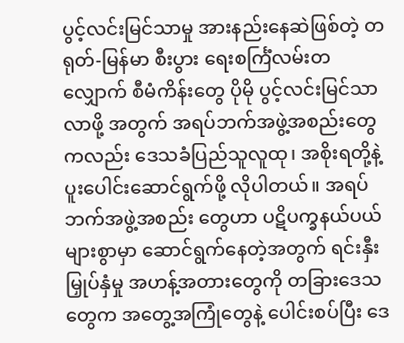ပွင့်လင်းမြင်သာမှု အားနည်းနေဆဲဖြစ်တဲ့ တရုတ်-မြန်မာ စီးပွား ရေးစင်္ကြံလမ်းတလျှောက် စီမံကိန်းတွေ ပိုမို ပွင့်လင်းမြင်သာလာဖို့ အတွက် အရပ်ဘက်အဖွဲ့အစည်းတွေကလည်း ဒေသခံပြည်သူလူထု၊ အစိုးရတို့နဲ့ ပူးပေါင်းဆောင်ရွက်ဖို့ လိုပါတယ်။ အရပ်ဘက်အဖွဲ့အစည်း တွေဟာ ပဋိပက္ခနယ်ပယ်များစွာမှာ ဆောင်ရွက်နေတဲ့အတွက် ရင်းနှီး မြှုပ်နှံမှု အဟန့်အတားတွေကို တခြားဒေသတွေက အတွေ့အကြုံတွေနဲ့ ပေါင်းစပ်ပြီး ဒေ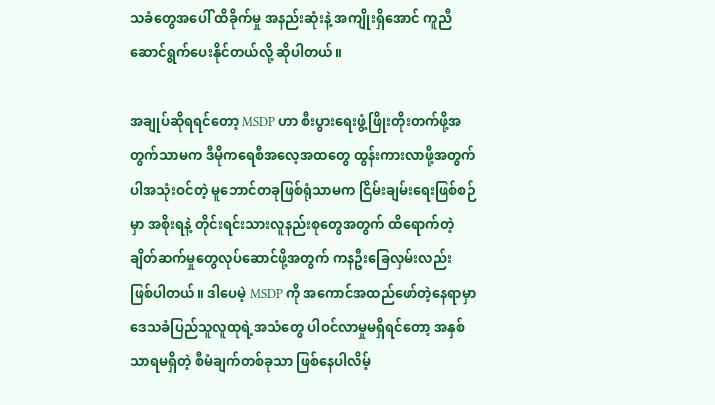သခံတွေအပေါ် ထိခိုက်မှု အနည်းဆုံးနဲ့ အကျိုးရှိအောင် ကူညီဆောင်ရွက်ပေးနိုင်တယ်လို့ ဆိုပါတယ်။

အချုပ်ဆိုရရင်တော့ MSDP ဟာ စီးပွားရေးဖွံ့ဖြိုးတိုးတက်ဖို့အတွက်သာမက ဒီမိုကရေစီအလေ့အထတွေ ထွန်းကားလာဖို့အတွက်ပါအသုံးဝင်တဲ့ မူဘောင်တခုဖြစ်ရုံသာမက ငြိမ်းချမ်းရေးဖြစ်စဉ်မှာ အစိုးရနဲ့ တိုင်းရင်းသားလူနည်းစုတွေအတွက် ထိရောက်တဲ့ ချိတ်ဆက်မှုတွေလုပ်ဆောင်ဖို့အတွက် ကနဦးခြေလှမ်းလည်း ဖြစ်ပါတယ်။ ဒါပေမဲ့ MSDP ကို အကောင်အထည်ဖော်တဲ့နေရာမှာ ဒေသခံပြည်သူလူထုရဲ့အသံတွေ ပါဝင်လာမှုမရှိရင်တော့ အနှစ်သာရမရှိတဲ့ စီမံချက်တစ်ခုသာ ဖြစ်နေပါလိမ့်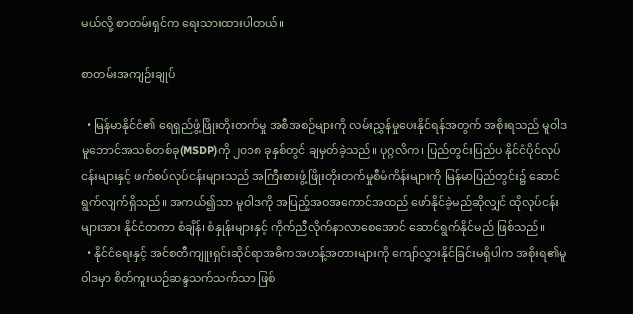မယ်လို့ စာတမ်းရှင်က ရေးသားထားပါတယ်။

စာတမ်းအကျဉ်းချုပ်

  • မြန်မာနိုင်ငံ၏ ရေရှည်ဖွံ့ဖြိုးတိုးတက်မှု အစီအစဉ်များကို လမ်းညွှန်မှုပေးနိုင်ရန်အတွက် အစိုးရသည် မူဝါဒမူဘောင်အသစ်တစ်ခု(MSDP)ကို ၂၀၁၈ ခုနှစ်တွင် ချမှတ်ခဲ့သည်။ ပုဂ္ဂလိက၊ ပြည်တွင်းပြည်ပ နိုင်ငံပိုင်လုပ်ငန်းများနှင့် ဖက်စပ်လုပ်ငန်းများသည် အကြီးစားဖွံ့ဖြိုးတိုးတက်မှုစီမံကိန်းများကို မြန်မာပြည်တွင်း၌ ဆောင်ရွက်လျက်ရှိသည်။ အကယ်၍သာ မူဝါဒကို အပြည့်အဝအကောင်အထည် ဖော်နိုင်ခဲ့မည်ဆိုလျှင် ထိုလုပ်ငန်းများအား နိုင်ငံတကာ စံချိန်၊ စံနှုန်းများနှင့် ကိုက်ညီလိုက်နာလာစေအောင် ဆောင်ရွက်နိုင်မည် ဖြစ်သည်။
  • နိုင်ငံရေးနှင့် အင်စတီကျူးရှင်းဆိုင်ရာအဓိကအဟန့်အတားများကို ကျော်လွှားနိုင်ခြင်းမရှိပါက အစိုးရ၏မူဝါဒမှာ စိတ်ကူးယဉ်ဆန္ဒသက်သက်သာ ဖြစ်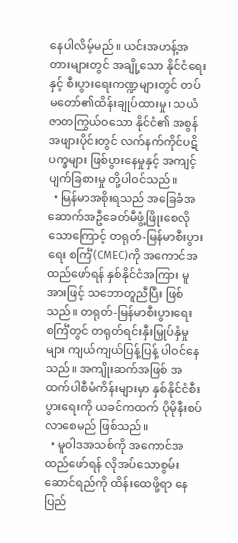နေပါလိမ့်မည်။ ယင်းအဟန့်အတားများတွင် အချို့သော နိုင်ငံရေးနှင့် စီးပွားရေးကဏ္ဍများတွင် တပ်မတော်၏ထိန်းချုပ်ထားမှု၊ သယံဇာတကြွယ်ဝသော နိုင်ငံ၏ အစွန်အဖျားပိုင်းတွင် လက်နက်ကိုင်ပဋိပက္ခများ ဖြစ်ပွားနေမှုနှင့် အကျင့်ပျက်ခြစားမှု တို့ပါဝင်သည်။
  • မြန်မာအစိုးရသည် အခြေခံအဆောက်အဦခေတ်မီဖွံ့ဖြိုးစေလိုသောကြောင့် တရုတ်-မြန်မာစီးပွားရေး စင်္ကြံ(CMEC)ကို အကောင်အထည်ဖော်ရန် နှစ်နိုင်ငံအကြား မူအားဖြင့် သဘောတူညီပြီး ဖြစ်သည်။ တရုတ်-မြန်မာစီးပွားရေးစင်္ကြံတွင် တရုတ်ရင်းနှီးမြှုပ်နှံမှုများ ကျယ်ကျယ်ပြန့်ပြန့် ပါဝင်နေသည်။ အကျိုးဆက်အဖြစ် အထက်ပါစီမံကိန်းများမှာ နှစ်နိုင်ငံစီးပွားရေးကို ယခင်ကထက် ပိုမိုနီးစပ်လာစေမည် ဖြစ်သည်။
  • မူဝါဒအသစ်ကို အကောင်အထည်ဖော်ရန် လိုအပ်သောစွမ်းဆောင်ရည်ကို ထိန်းထေဖို့ရာ နေပြည်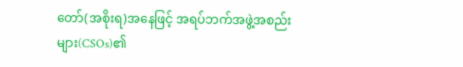တော်(အစိုးရ)အနေဖြင့် အရပ်ဘက်အဖွဲ့အစည်းများ(CSOs)၏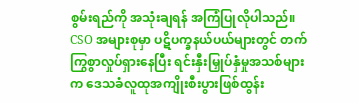စွမ်းရည်ကို အသုံးချရန် အကြံပြုလိုပါသည်။ CSO အများစုမှာ ပဋိပက္ခနယ်ပယ်များတွင် တက်ကြွစွာလှုပ်ရှားနေပြီး ရင်းနှီးမြှုပ်နှံမှုအသစ်များက ဒေသခံလူထုအကျိုးစီးပွားဖြစ်ထွန်း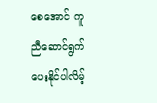စေအောင် ကူညီဆောင်ရွက်ပေးနိုင်ပါလိမ့်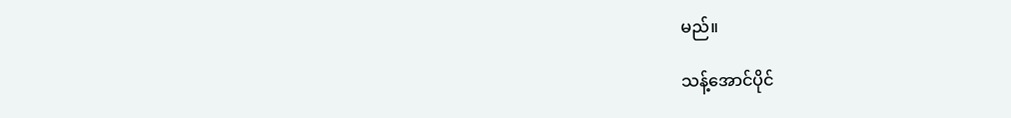မည်။

သန့်အောင်ပိုင်